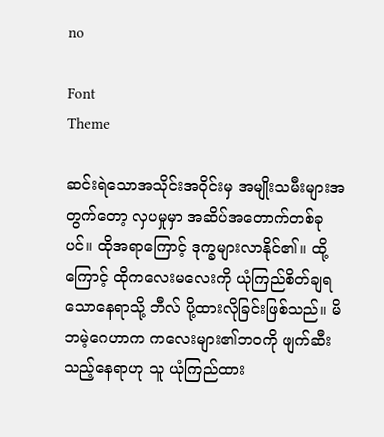no

Font
Theme

ဆင်းရဲသောအသိုင်းအဝိုင်းမှ အမျိုးသမီးများအတွက်တော့ လှပမှုမှာ အဆိပ်အတောက်တစ်ခုပင်။ ထိုအရာကြောင့် ဒုက္ခများလာနိုင်၏။ ထို့ကြောင့် ထိုကလေးမလေးကို ယုံကြည်စိတ်ချရသောနေရာသို့ ဘီလ် ပို့ထားလိုခြင်းဖြစ်သည်။ မိဘမဲ့ဂေဟာက ကလေးများ၏ဘဝကို ဖျက်ဆီးသည့်နေရာဟု သူ ယုံကြည်ထား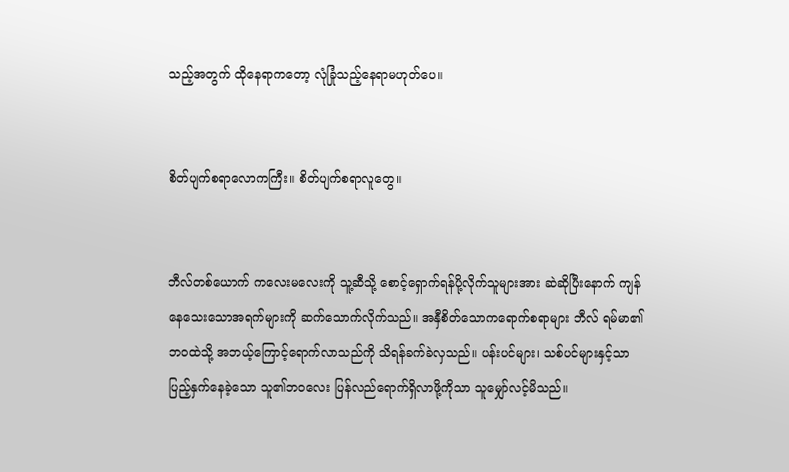သည့်အတွက် ထိုနေရာကတော့ လုံခြုံသည့်နေရာမဟုတ်ပေ။


စိတ်ပျက်စရာလောကကြီး။ စိတ်ပျက်စရာလူတွေ။


ဘီလ်တစ်ယောက် ကလေးမလေးကို သူ့ဆီသို့ စောင့်ရှောက်ရန်ပို့လိုက်သူများအား ဆဲဆိုပြီးနောက် ကျန်နေသေးသောအရက်များကို ဆက်သောက်လိုက်သည်။ အနှီစိတ်သောကရောက်စရာများ ဘီလ် ရမ်မာ၏ဘဝထဲသို့ အဘယ့်ကြောင့်ရောက်လာသည်ကို သိရန်ခက်ခဲလှသည်။ ပန်းပင်များ၊ သစ်ပင်များနှင့်သာ ပြည့်နှက်နေခဲ့သော သူ၏ဘဝလေး ပြန်လည်ရောက်ရှိလာဖို့ကိုသာ သူမျှော်လင့်မိသည်။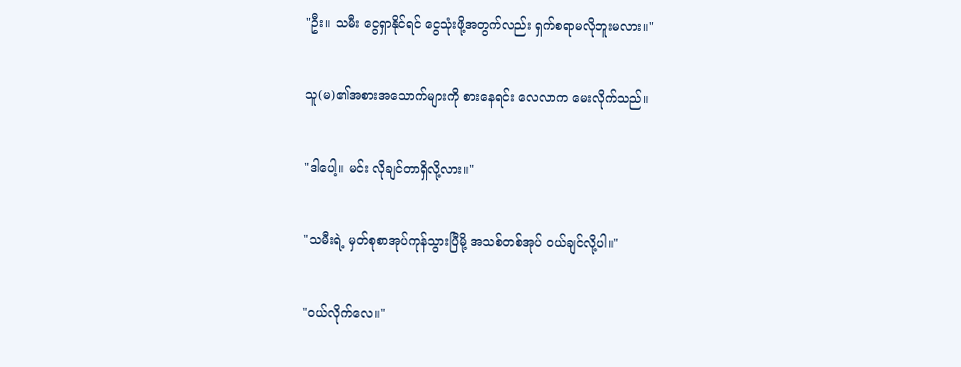"ဦး။ သမီး ငွေရှာနိုင်ရင် ငွေသုံးဖို့အတွက်လည်း ရှက်စရာမလိုဘူးမလား။"


သူ(မ)၏အစားအသောက်များကို စားနေရင်း လေလာက မေးလိုက်သည်။


"ဒါပေါ့။ မင်း လိုချင်တာရှိလို့လား။"


"သမီးရဲ့ မှတ်စုစာအုပ်ကုန်သွားပြီမို့ အသစ်တစ်အုပ် ဝယ်ချင်လို့ပါ။"


"ဝယ်လိုက်လေ။"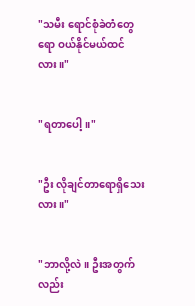"သမီး ရောင်စုံခဲတံတွေရော ဝယ်နိုင်မယ်ထင်လား။"


"ရတာပေါ့။"


"ဦး လိုချင်တာရောရှိသေးလား။"


"ဘာလို့လဲ။ ဦးအတွက်လည်း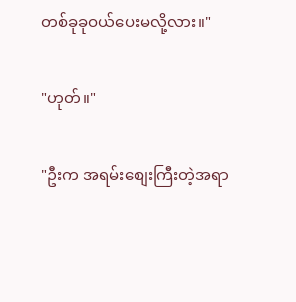တစ်ခုခုဝယ်ပေးမလို့လား။"


"ဟုတ်။"


"ဦးက အရမ်းစျေးကြီးတဲ့အရာ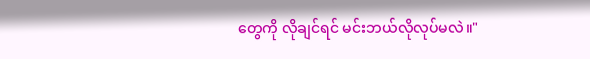တွေကို လိုချင်ရင် မင်းဘယ်လိုလုပ်မလဲ။"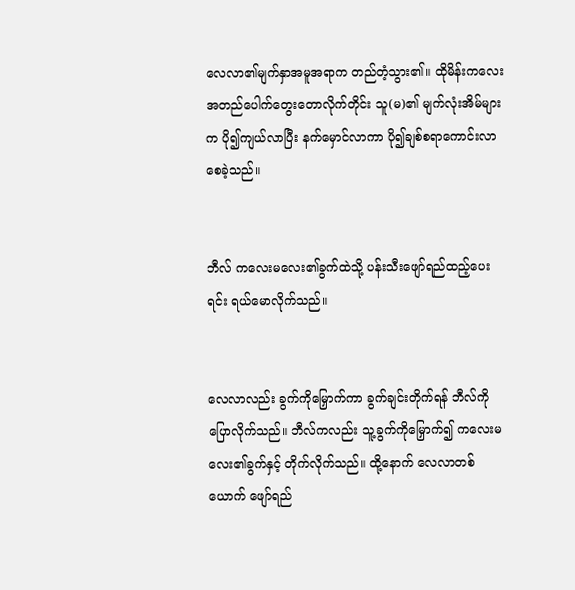လေလာ၏မျက်နှာအမူအရာက တည်တံ့သွား၏။ ထိုမိန်းကလေး အတည်ပေါက်တွေးတောလိုက်တိုင်း သူ(မ)၏ မျက်လုံးအိမ်များက ပို၍ကျယ်လာပြီး နက်မှောင်လာကာ ပို၍ချစ်စရာကောင်းလာစေခဲ့သည်။


ဘီလ် ကလေးမလေး၏ခွက်ထဲသို့ ပန်းသီးဖျော်ရည်ထည့်ပေးရင်း ရယ်မောလိုက်သည်။


လေလာလည်း ခွက်ကိုမြှောက်ကာ ခွက်ချင်းတိုက်ရန် ဘီလ်ကိုပြောလိုက်သည်။ ဘီလ်ကလည်း သူ့ခွက်ကိုမြှောက်၍ ကလေးမလေး၏ခွက်နှင့် တိုက်လိုက်သည်။ ထို့နောက် လေလာတစ်ယောက် ဖျော်ရည်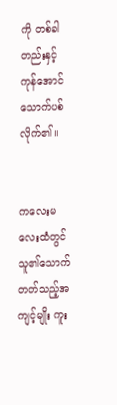ကို တစ်ခါတည်းနှင့်ကုန်အောင်သောက်ပစ်လိုက်၏။


ကလေးမလေးထံတွင် သူ၏သောက်တတ်သည့်အကျင့်မျိုး ကူး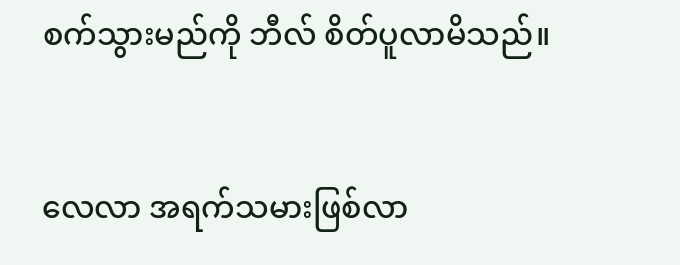စက်သွားမည်ကို ဘီလ် စိတ်ပူလာမိသည်။


လေလာ အရက်သမားဖြစ်လာ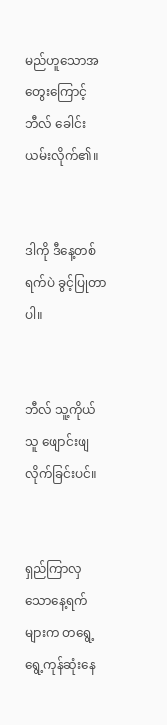မည်ဟူသောအတွေးကြောင့် ဘီလ် ခေါင်းယမ်းလိုက်၏။


ဒါကို ဒီနေ့တစ်ရက်ပဲ ခွင့်ပြုတာပါ။


ဘီလ် သူ့ကိုယ်သူ ဖျောင်းဖျလိုက်ခြင်းပင်။


ရှည်ကြာလှသောနေ့ရက်များက တရွေ့ရွေ့ကုန်ဆုံးနေ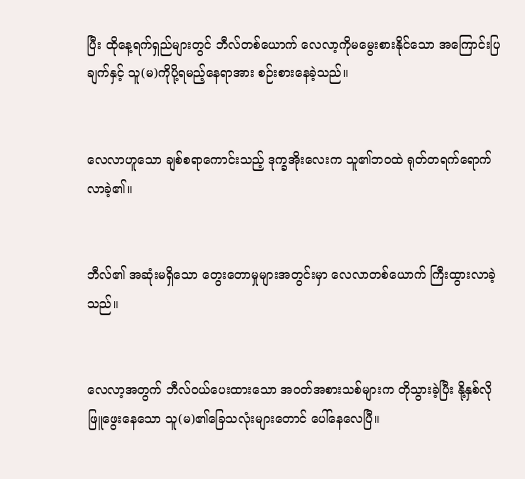ပြီး ထိုနေ့ရက်ရှည်များတွင် ဘီလ်တစ်ယောက် လေလာ့ကိုမမွေးစားနိုင်သော အကြောင်းပြချက်နှင့် သူ(မ)ကိုပို့ရမည့်နေရာအား စဉ်းစားနေခဲ့သည်။


လေလာဟူသော ချစ်စရာကောင်းသည့် ဒုက္ခအိုးလေးက သူ၏ဘဝထဲ ရုတ်တရက်ရောက်လာခဲ့၏။


ဘီလ်၏ အဆုံးမရှိသော တွေးတောမှုများအတွင်းမှာ လေလာတစ်ယောက် ကြီးထွားလာခဲ့သည်။


လေလာ့အတွက် ဘီလ်ဝယ်ပေးထားသော အဝတ်အစားသစ်များက တိုသွားခဲ့ပြီး နို့နှစ်လိုဖြူဖွေးနေသော သူ(မ)၏ခြေသလုံးများတောင် ပေါ်နေလေပြီ။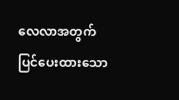လေလာအတွက် ပြင်ပေးထားသော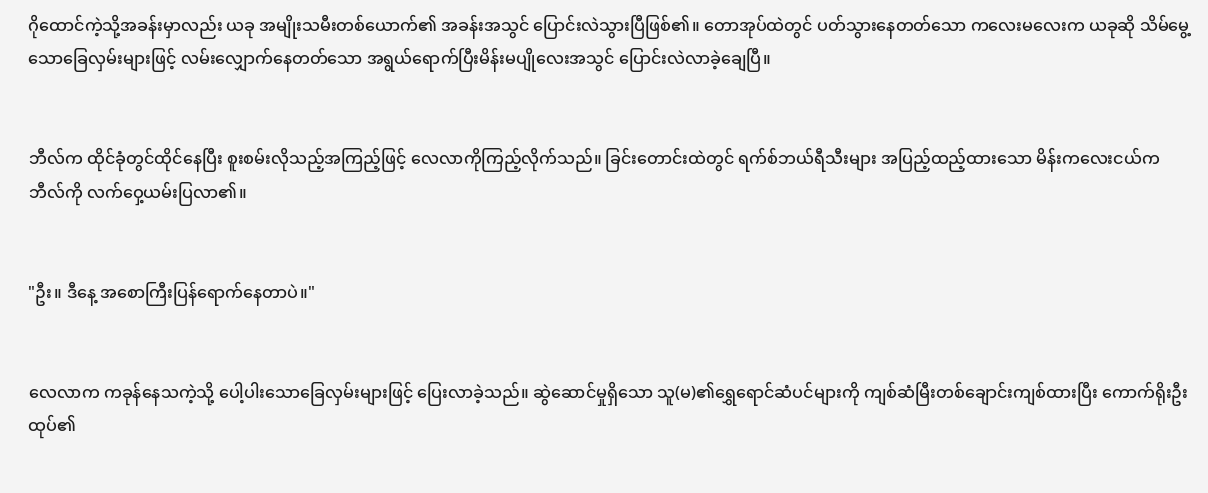ဂိုထောင်ကဲ့သို့အခန်းမှာလည်း ယခု အမျိုးသမီးတစ်ယောက်၏ အခန်းအသွင် ပြောင်းလဲသွားပြီဖြစ်၏။ တောအုပ်ထဲတွင် ပတ်သွားနေတတ်သော ကလေးမလေးက ယခုဆို သိမ်မွေ့သောခြေလှမ်းများဖြင့် လမ်းလျှောက်နေတတ်သော အရွယ်ရောက်ပြီးမိန်းမပျိုလေးအသွင် ပြောင်းလဲလာခဲ့ချေပြီ။


ဘီလ်က ထိုင်ခုံတွင်ထိုင်နေပြီး စူးစမ်းလိုသည့်အကြည့်ဖြင့် လေလာကိုကြည့်လိုက်သည်။ ခြင်းတောင်းထဲတွင် ရက်စ်ဘယ်ရီသီးများ အပြည့်ထည့်ထားသော မိန်းကလေးငယ်က ဘီလ်ကို လက်ဝှေ့ယမ်းပြလာ၏။


"ဦး။ ဒီနေ့ အစောကြီးပြန်ရောက်နေတာပဲ။"


လေလာက ကခုန်နေသကဲ့သို့ ပေါ့ပါးသောခြေလှမ်းများဖြင့် ပြေးလာခဲ့သည်။ ဆွဲဆောင်မှုရှိသော သူ(မ)၏ရွှေရောင်ဆံပင်များကို ကျစ်ဆံမြီးတစ်ချောင်းကျစ်ထားပြီး ကောက်ရိုးဦးထုပ်၏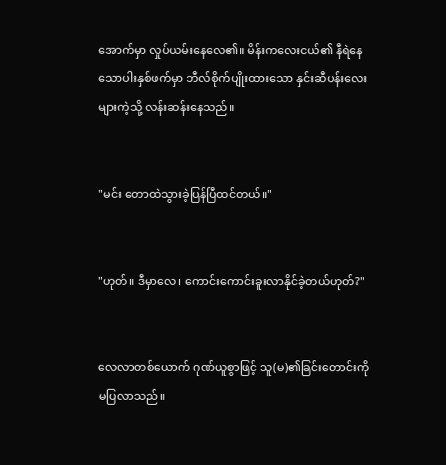အောက်မှာ လှုပ်ယမ်းနေလေ၏။ မိန်းကလေးငယ်၏ နီရဲနေသောပါးနှစ်ဖက်မှာ ဘီလ်စိုက်ပျိုးထားသော နှင်းဆီပန်းလေးများကဲ့သို့ လန်းဆန်းနေသည်။


"မင်း တောထဲသွားခဲ့ပြန်ပြီထင်တယ်။"


"ဟုတ်။ ဒီမှာလေ၊ ကောင်းကောင်းခူးလာနိုင်ခဲ့တယ်ဟုတ်?"


လေလာတစ်ယောက် ဂုဏ်ယူစွာဖြင့် သူ(မ)၏ခြင်းတောင်းကို မပြလာသည်။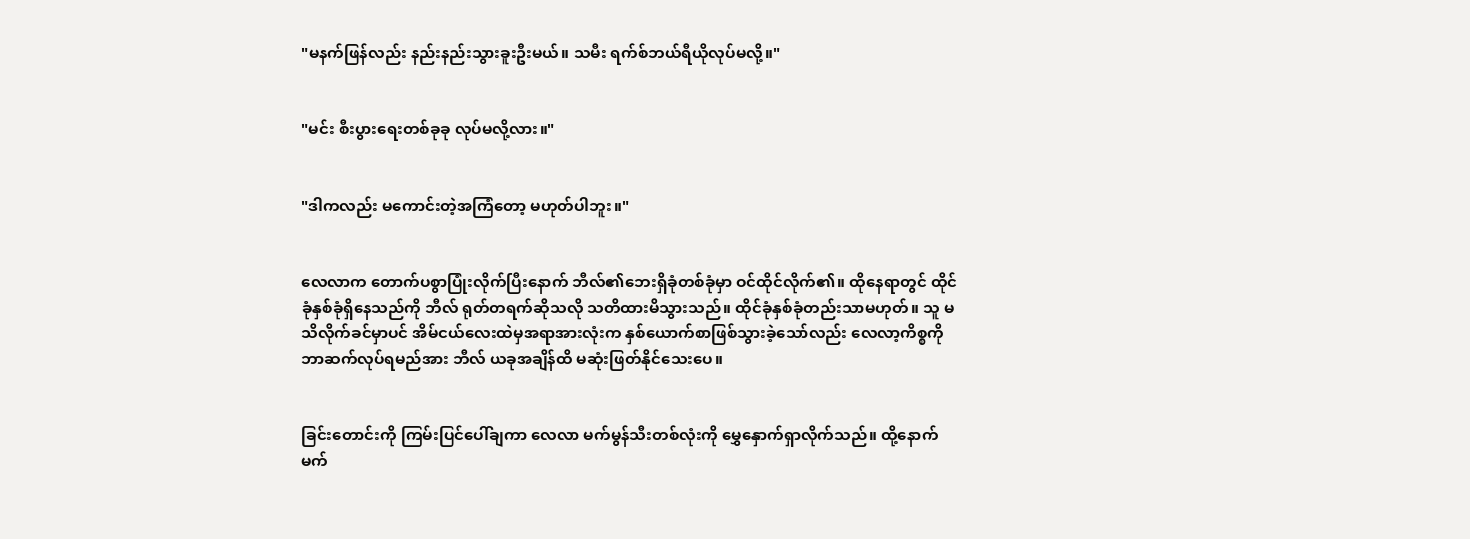"မနက်ဖြန်လည်း နည်းနည်းသွားခူးဦးမယ်။ သမီး ရက်စ်ဘယ်ရီယိုလုပ်မလို့။"


"မင်း စီးပွားရေးတစ်ခုခု လုပ်မလို့လား။"


"ဒါကလည်း မကောင်းတဲ့အကြံတော့ မဟုတ်ပါဘူး။"


လေလာက တောက်ပစွာပြုံးလိုက်ပြီးနောက် ဘီလ်၏ဘေးရှိခုံတစ်ခုံမှာ ဝင်ထိုင်လိုက်၏။ ထိုနေရာတွင် ထိုင်ခုံနှစ်ခုံရှိနေသည်ကို ဘီလ် ရုတ်တရက်ဆိုသလို သတိထားမိသွားသည်။ ထိုင်ခုံနှစ်ခုံတည်းသာမဟုတ်။ သူ မသိလိုက်ခင်မှာပင် အိမ်ငယ်လေးထဲမှအရာအားလုံးက နှစ်ယောက်စာဖြစ်သွားခဲ့သော်လည်း လေလာ့ကိစ္စကို ဘာဆက်လုပ်ရမည်အား ဘီလ် ယခုအချိန်ထိ မဆုံးဖြတ်နိုင်သေးပေ။


ခြင်းတောင်းကို ကြမ်းပြင်ပေါ်ချကာ လေလာ မက်မွန်သီးတစ်လုံးကို မွှေနှောက်ရှာလိုက်သည်။ ထို့နောက် မက်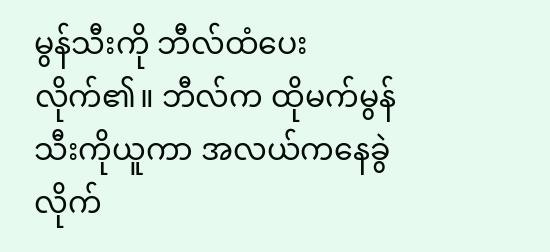မွန်သီးကို ဘီလ်ထံပေးလိုက်၏။ ဘီလ်က ထိုမက်မွန်သီးကိုယူကာ အလယ်ကနေခွဲလိုက်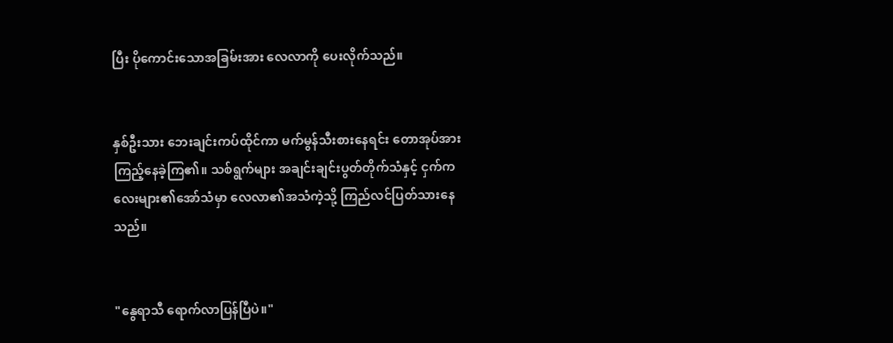ပြီး ပိုကောင်းသောအခြမ်းအား လေလာကို ပေးလိုက်သည်။


နှစ်ဦးသား ဘေးချင်းကပ်ထိုင်ကာ မက်မွန်သီးစားနေရင်း တောအုပ်အား ကြည့်နေခဲ့ကြ၏။ သစ်ရွက်များ အချင်းချင်းပွတ်တိုက်သံနှင့် ငှက်ကလေးများ၏အော်သံမှာ လေလာ၏အသံကဲ့သို့ ကြည်လင်ပြတ်သားနေသည်။


"နွေရာသီ ရောက်လာပြန်ပြီပဲ။"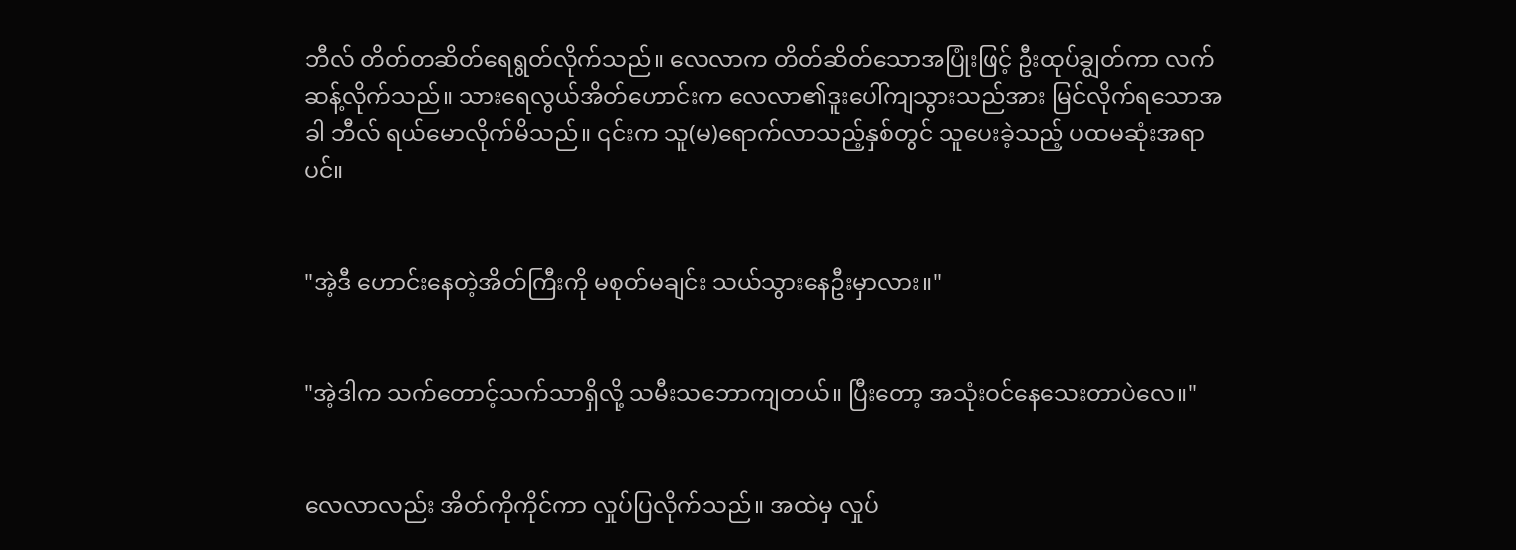ဘီလ် တိတ်တဆိတ်ရေရွတ်လိုက်သည်။ လေလာက တိတ်ဆိတ်သောအပြုံးဖြင့် ဦးထုပ်ချွတ်ကာ လက်ဆန့်လိုက်သည်။ သားရေလွယ်အိတ်ဟောင်းက လေလာ၏ဒူးပေါ်ကျသွားသည်အား မြင်လိုက်ရသောအခါ ဘီလ် ရယ်မောလိုက်မိသည်။ ၎င်းက သူ(မ)ရောက်လာသည့်နှစ်တွင် သူပေးခဲ့သည့် ပထမဆုံးအရာပင်။


"အဲ့ဒီ ဟောင်းနေတဲ့အိတ်ကြီးကို မစုတ်မချင်း သယ်သွားနေဦးမှာလား။"


"အဲ့ဒါက သက်တောင့်သက်သာရှိလို့ သမီးသဘောကျတယ်။ ပြီးတော့ အသုံးဝင်နေသေးတာပဲလေ။"


လေလာလည်း အိတ်ကိုကိုင်ကာ လှုပ်ပြလိုက်သည်။ အထဲမှ လှုပ်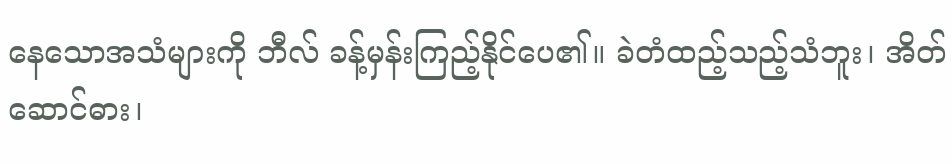နေသောအသံများကို ဘီလ် ခန့်မှန်းကြည့်နိုင်ပေ၏။ ခဲတံထည့်သည့်သံဘူး၊ အိတ်ဆောင်ဓား၊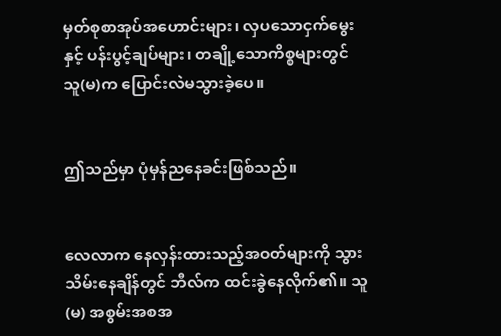မှတ်စုစာအုပ်အဟောင်းများ၊ လှပသောငှက်မွေးနှင့် ပန်းပွင့်ချပ်များ၊ တချို့သောကိစ္စများတွင် သူ(မ)က ပြောင်းလဲမသွားခဲ့ပေ။


ဤသည်မှာ ပုံမှန်ညနေခင်းဖြစ်သည်။


လေလာက နေလှန်းထားသည့်အဝတ်များကို သွားသိမ်းနေချိန်တွင် ဘီလ်က ထင်းခွဲနေလိုက်၏။ သူ(မ) အစွမ်းအစအ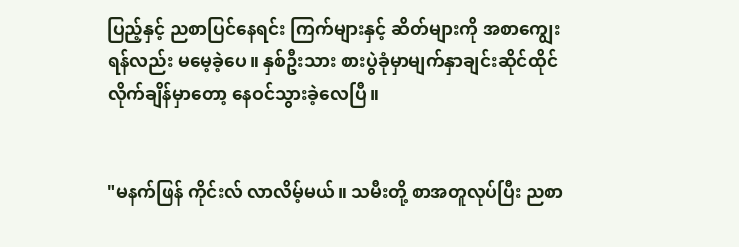ပြည့်နှင့် ညစာပြင်နေရင်း ကြက်များနှင့် ဆိတ်များကို အစာကျွေးရန်လည်း မမေ့ခဲ့ပေ။ နှစ်ဦးသား စားပွဲခုံမှာမျက်နှာချင်းဆိုင်ထိုင်လိုက်ချိန်မှာတော့ နေဝင်သွားခဲ့လေပြီ။


"မနက်ဖြန် ကိုင်းလ် လာလိမ့်မယ်။ သမီးတို့ စာအတူလုပ်ပြီး ညစာ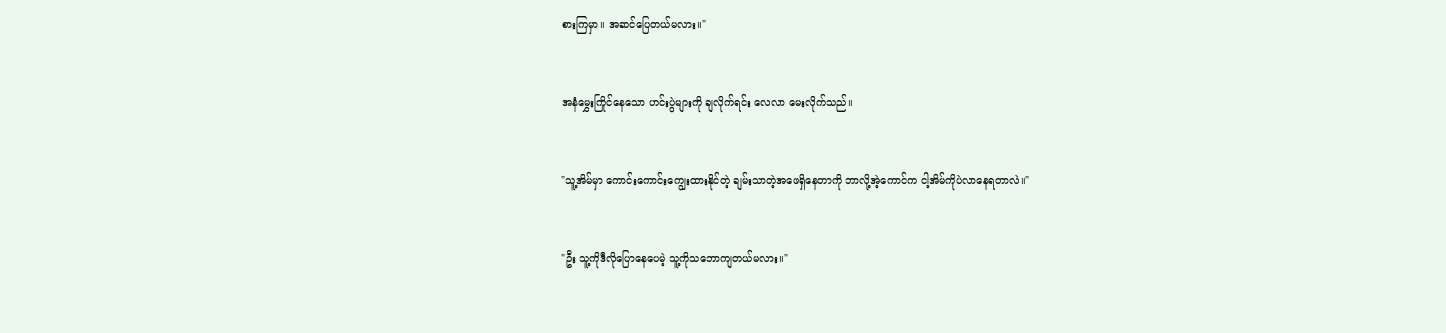စားကြမှာ။ အဆင်ပြေတယ်မလား။"


အနံမွှေးကြိုင်နေသော ဟင်းပွဲများကို ချလိုက်ရင်း လေလာ မေးလိုက်သည်။


"သူ့အိမ်မှာ ကောင်းကောင်းကျွေးထားနိုင်တဲ့ ချမ်းသာတဲ့အဖေရှိနေတာကို ဘာလို့အဲ့ကောင်က ငါ့အိမ်ကိုပဲလာနေရတာလဲ။"


"ဦး သူ့ကိုဒီလိုပြောနေပေမဲ့ သူ့ကိုသဘောကျတယ်မလား။"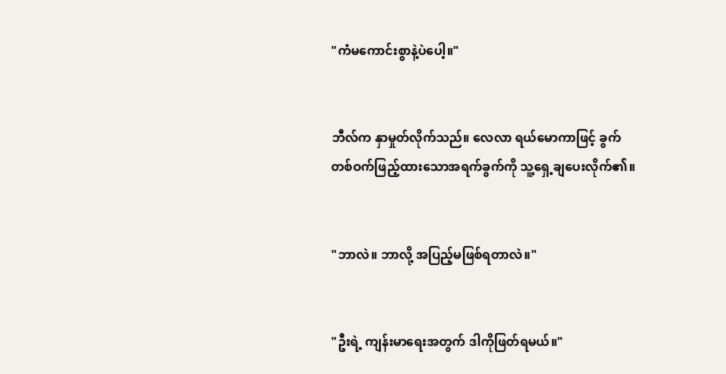"ကံမကောင်းစွာနဲ့ပဲပေါ့။"


ဘီလ်က နှာမှုတ်လိုက်သည်။ လေလာ ရယ်မောကာဖြင့် ခွက်တစ်ဝက်ဖြည့်ထားသောအရက်ခွက်ကို သူ့ရှေ့ချပေးလိုက်၏။


"ဘာလဲ။ ဘာလို့ အပြည့်မဖြစ်ရတာလဲ။"


"ဦးရဲ့ ကျန်းမာရေးအတွက် ဒါကိုဖြတ်ရမယ်။"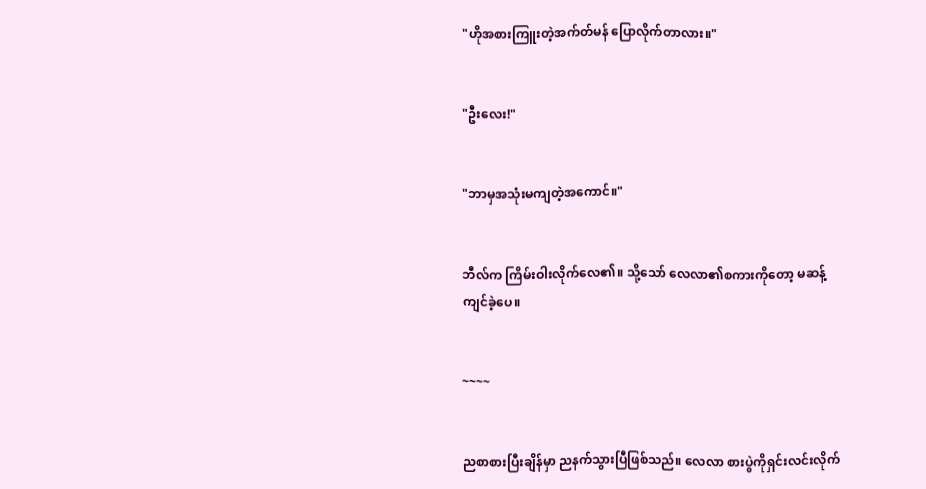"ဟိုအစားကြူးတဲ့အက်တ်မန် ပြောလိုက်တာလား။"


"ဦးလေး!"


"ဘာမှအသုံးမကျတဲ့အကောင်။"


ဘီလ်က ကြိမ်းဝါးလိုက်လေ၏။ သို့သော် လေလာ၏စကားကိုတော့ မဆန့်ကျင်ခဲ့ပေ။


~~~~


ညစာစားပြီးချိန်မှာ ညနက်သွားပြီဖြစ်သည်။ လေလာ စားပွဲကိုရှင်းလင်းလိုက်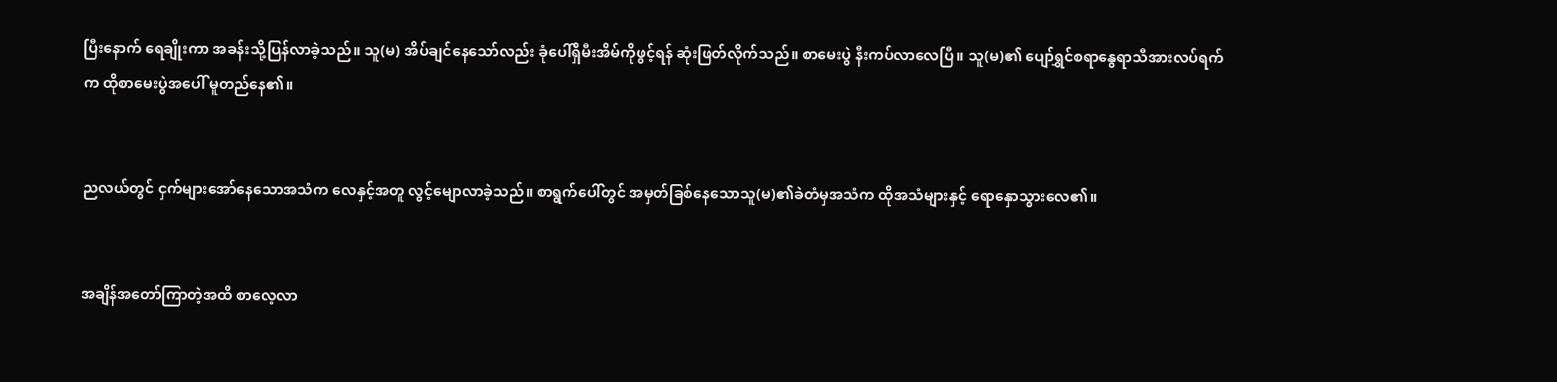ပြီးနောက် ရေချိုးကာ အခန်းသို့ပြန်လာခဲ့သည်။ သူ(မ) အိပ်ချင်နေသော်လည်း ခုံပေါ်ရှိမီးအိမ်ကိုဖွင့်ရန် ဆုံးဖြတ်လိုက်သည်။ စာမေးပွဲ နီးကပ်လာလေပြီ။ သူ(မ)၏ ပျော်ရွှင်စရာနွေရာသီအားလပ်ရက်က ထိုစာမေးပွဲအပေါ် မူတည်နေ၏။


ညလယ်တွင် ငှက်များအော်နေသောအသံက လေနှင့်အတူ လွင့်မျောလာခဲ့သည်။ စာရွက်ပေါ်တွင် အမှတ်ခြစ်နေသောသူ(မ)၏ခဲတံမှအသံက ထိုအသံများနှင့် ရောနှောသွားလေ၏။


အချိန်အတော်ကြာတဲ့အထိ စာလေ့လာ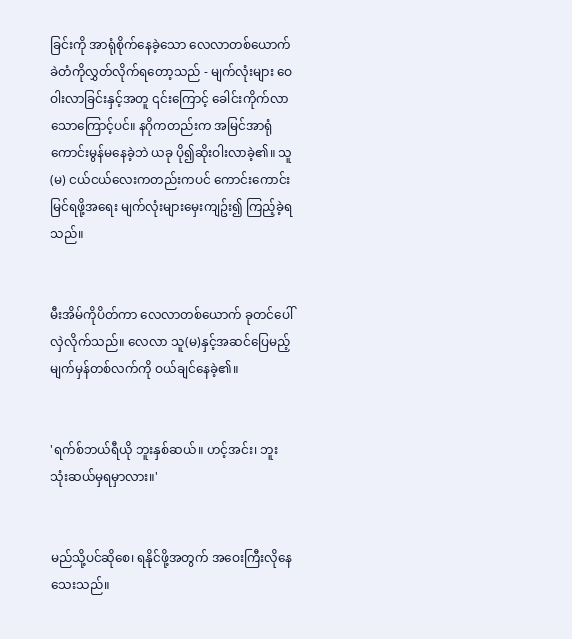ခြင်းကို အာရုံစိုက်နေခဲ့သော လေလာတစ်ယောက် ခဲတံကိုလွှတ်လိုက်ရတော့သည် - မျက်လုံးများ ဝေဝါးလာခြင်းနှင့်အတူ ၎င်းကြောင့် ခေါင်းကိုက်လာသောကြောင့်ပင်။ နဂိုကတည်းက အမြင်အာရုံကောင်းမွန်မနေခဲ့ဘဲ ယခု ပို၍ဆိုးဝါးလာခဲ့၏။ သူ(မ) ငယ်ငယ်လေးကတည်းကပင် ကောင်းကောင်းမြင်ရဖို့အရေး မျက်လုံးများမှေးကျဥ်း၍ ကြည့်ခဲ့ရသည်။


မီးအိမ်ကိုပိတ်ကာ လေလာတစ်ယောက် ခုတင်ပေါ်လှဲလိုက်သည်။ လေလာ သူ(မ)နှင့်အဆင်ပြေမည့် မျက်မှန်တစ်လက်ကို ဝယ်ချင်နေခဲ့၏။


'ရက်စ်ဘယ်ရီယို ဘူးနှစ်ဆယ်။ ဟင့်အင်း၊ ဘူးသုံးဆယ်မှရမှာလား။'


မည်သို့ပင်ဆိုစေ၊ ရနိုင်ဖို့အတွက် အဝေးကြီးလိုနေသေးသည်။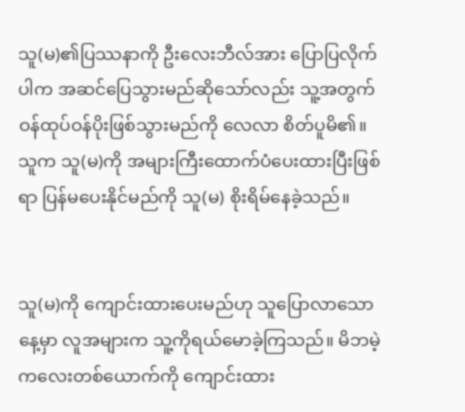သူ(မ)၏ပြဿနာကို ဦးလေးဘီလ်အား ပြောပြလိုက်ပါက အဆင်ပြေသွားမည်ဆိုသော်လည်း သူ့အတွက် ဝန်ထုပ်ဝန်ပိုးဖြစ်သွားမည်ကို လေလာ စိတ်ပူမိ၏။ သူက သူ(မ)ကို အများကြီးထောက်ပံပေးထားပြီးဖြစ်ရာ ပြန်မပေးနိုင်မည်ကို သူ(မ) စိုးရိမ်နေခဲ့သည်။


သူ(မ)ကို ကျောင်းထားပေးမည်ဟု သူပြောလာသောနေ့မှာ လူအများက သူ့ကိုရယ်မောခဲ့ကြသည်။ မိဘမဲ့ကလေးတစ်ယောက်ကို ကျောင်းထား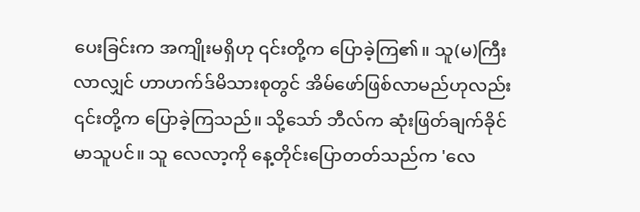ပေးခြင်းက အကျိုးမရှိဟု ၎င်းတို့က ပြောခဲ့ကြ၏။ သူ(မ)ကြီးလာလျှင် ဟာဟက်ဒ်မိသားစုတွင် အိမ်ဖော်ဖြစ်လာမည်ဟုလည်း ၎င်းတို့က ပြောခဲ့ကြသည်။ သို့သော် ဘီလ်က ဆုံးဖြတ်ချက်ခိုင်မာသူပင်။ သူ လေလာ့ကို နေ့တိုင်းပြောတတ်သည်က 'လေ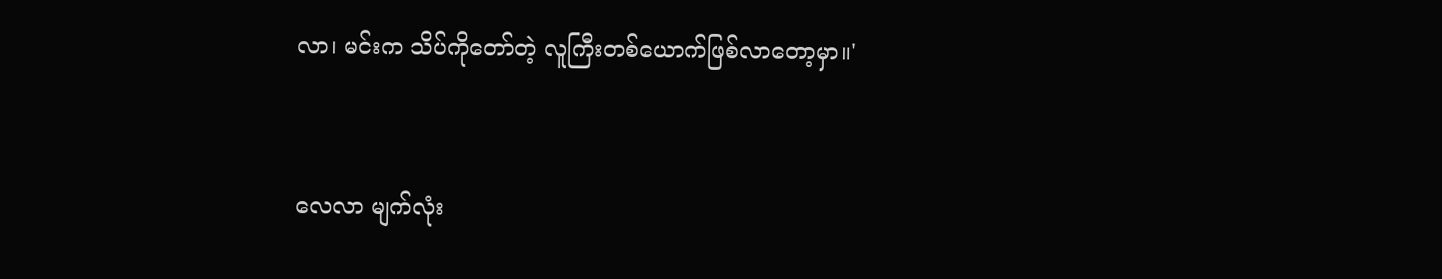လာ၊ မင်းက သိပ်ကိုတော်တဲ့ လူကြီးတစ်ယောက်ဖြစ်လာတော့မှာ။'


လေလာ မျက်လုံး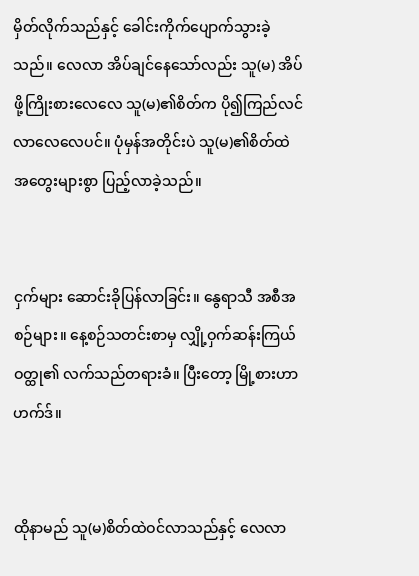မှိတ်လိုက်သည်နှင့် ခေါင်းကိုက်ပျောက်သွားခဲ့သည်။ လေလာ အိပ်ချင်နေသော်လည်း သူ(မ) အိပ်ဖို့ကြိုးစားလေလေ သူ(မ)၏စိတ်က ပို၍ကြည်လင်လာလေလေပင်။ ပုံမှန်အတိုင်းပဲ သူ(မ)၏စိတ်ထဲ အတွေးများစွာ ပြည့်လာခဲ့သည်။


ငှက်များ ဆောင်းခိုပြန်လာခြင်း။ နွေရာသီ အစီအစဉ်များ။ နေ့စဉ်သတင်းစာမှ လျှို့ဝှက်ဆန်းကြယ်ဝတ္ထု၏ လက်သည်တရားခံ။ ပြီးတော့ မြို့စားဟာဟက်ဒ်။


ထိုနာမည် သူ(မ)စိတ်ထဲဝင်လာသည်နှင့် လေလာ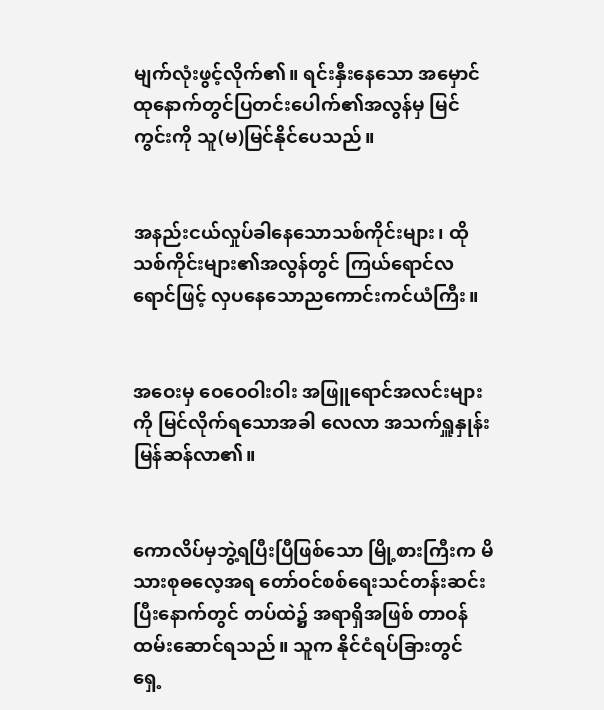မျက်လုံးဖွင့်လိုက်၏။ ရင်းနှီးနေသော အမှောင်ထုနောက်တွင်ပြတင်းပေါက်၏အလွန်မှ မြင်ကွင်းကို သူ(မ)မြင်နိုင်ပေသည်။


အနည်းငယ်လှုပ်ခါနေသောသစ်ကိုင်းများ၊ ထိုသစ်ကိုင်းများ၏အလွန်တွင် ကြယ်ရောင်လရောင်ဖြင့် လှပနေသောညကောင်းကင်ယံကြီး။


အဝေးမှ ဝေဝေဝါးဝါး အဖြူရောင်အလင်းများကို မြင်လိုက်ရသောအခါ လေလာ အသက်ရှူနှုန်းမြန်ဆန်လာ၏။


ကောလိပ်မှဘွဲ့ရပြီးပြီဖြစ်သော မြို့စားကြီးက မိသားစုဓလေ့အရ တော်ဝင်စစ်ရေးသင်တန်းဆင်းပြီးနောက်တွင် တပ်ထဲ၌ အရာရှိအဖြစ် တာဝန်ထမ်းဆောင်ရသည်။ သူက နိုင်ငံရပ်ခြားတွင် ရှေ့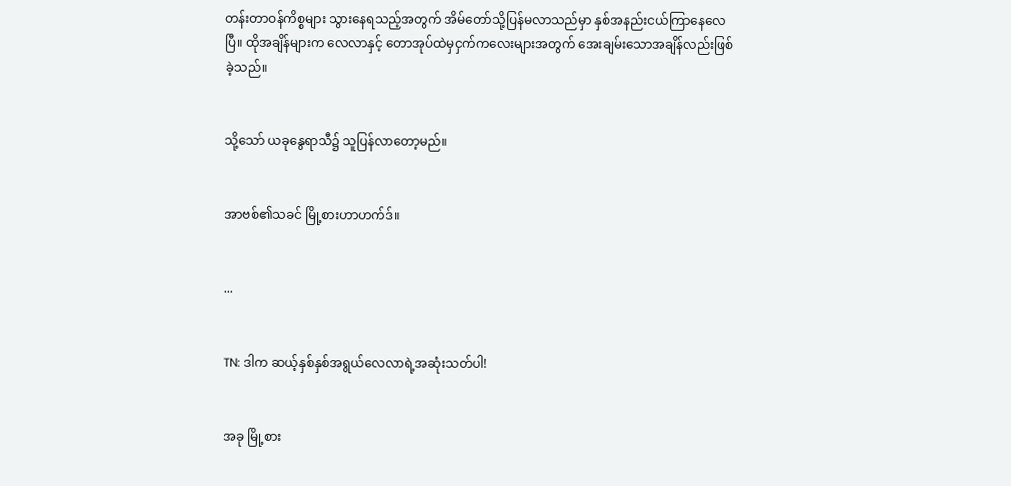တန်းတာဝန်ကိစ္စများ သွားနေရသည့်အတွက် အိမ်တော်သို့ပြန်မလာသည်မှာ နှစ်အနည်းငယ်ကြာနေလေပြီ။ ထိုအချိန်များက လေလာနှင့် တောအုပ်ထဲမှငှက်ကလေးများအတွက် အေးချမ်းသောအချိန်လည်းဖြစ်ခဲ့သည်။


သို့သော် ယခုနွေရာသီ၌ သူပြန်လာတော့မည်။


အာဗစ်၏သခင် မြို့စားဟာဟက်ဒ်။


...


TN: ဒါက ဆယ့်နှစ်နှစ်အရွယ်လေလာရဲ့အဆုံးသတ်ပါ!


အခု မြို့စား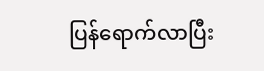ပြန်ရောက်လာပြီး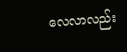လေလာလည်း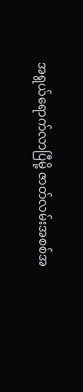အရွယ်ရောက်လာပြီမို့ ဇာတ်လမ်းအစစ်အ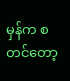မှန်က စတင်တော့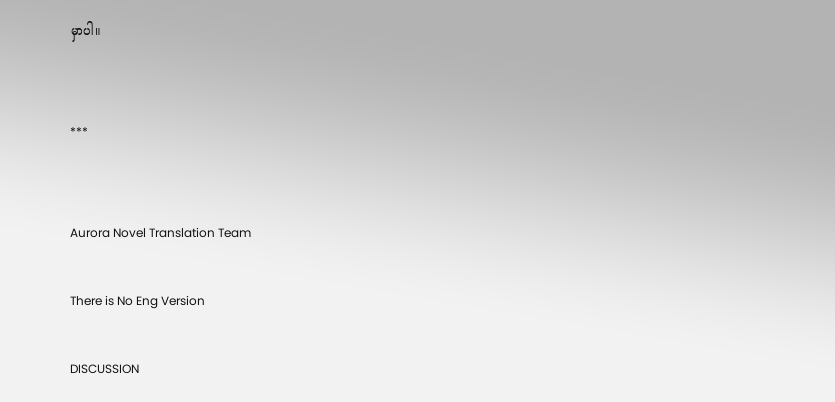မှာပါ။


***


Aurora Novel Translation Team

There is No Eng Version

DISCUSSION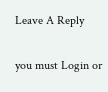Leave A Reply

you must Login or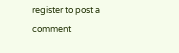register to post a comment